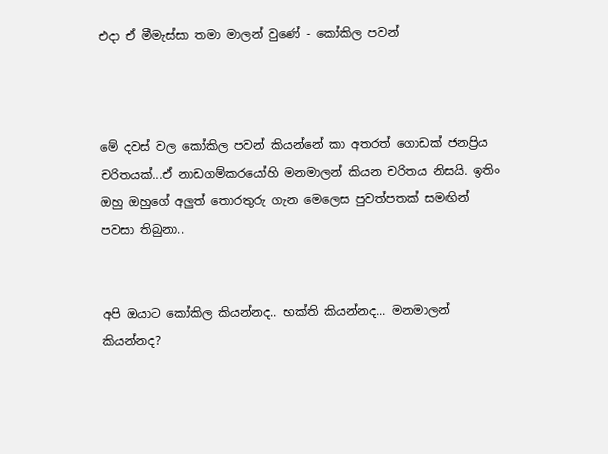එදා ඒ මීමැස්සා තමා මාලන් වුණේ - කෝකිල පවන්



මේ දවස් වල කෝකිල පවන් කියන්නේ කා අතරත් ගොඩක් ජනප්‍රිය චරිතයක්...ඒ නාඩගම්කරයෝහි මනමාලන් කියන චරිතය නිසයි. ඉතිං ඔහු ඔහුගේ අලුත් තොරතුරු ගැන මෙලෙස පුවත්පතක් සමඟින් පවසා තිබුනා..


අපි ඔයාට කෝකිල කියන්නද.. භක්ති කියන්නද... මනමාලන් කියන්නද?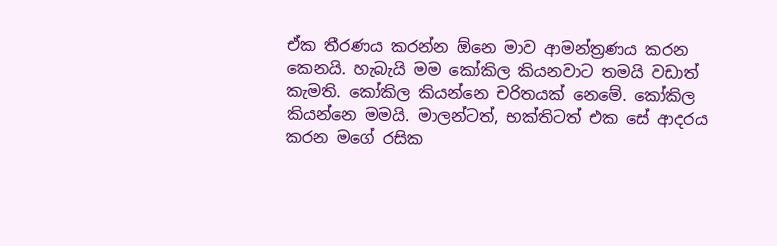ඒක තීරණය කරන්න ඕනෙ මාව ආමන්ත්‍රණය කරන කෙනයි. හැබැයි මම කෝකිල කියනවාට තමයි වඩාත් කැමති. කෝකිල කියන්නෙ චරිතයක් නෙමේ. කෝකිල කියන්නෙ මමයි. මාලන්ටත්, භක්තිටත් එක සේ ආදරය කරන මගේ රසික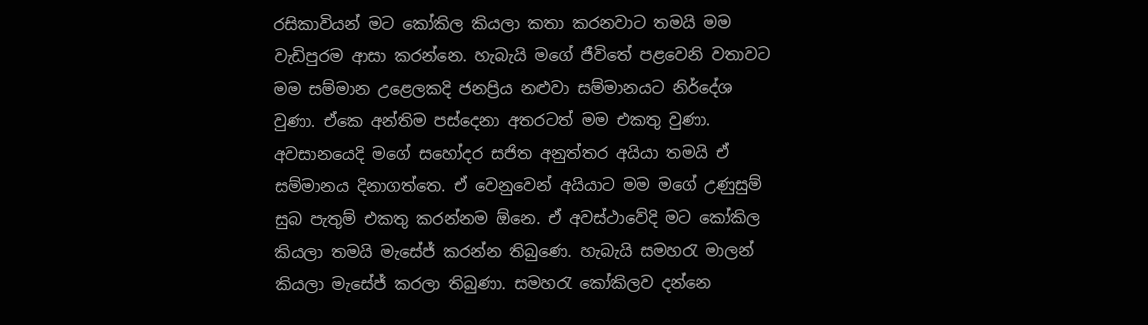රසිකාවියන් මට කෝකිල කියලා කතා කරනවාට තමයි මම වැඩිපුරම ආසා කරන්නෙ. හැබැයි මගේ ජීවිතේ පළවෙනි වතාවට මම සම්මාන උළෙලකදි ජනප්‍රිය නළුවා සම්මානයට නිර්දේශ වුණා. ඒකෙ අන්තිම පස්දෙනා අතරටත් මම එකතු වුණා. අවසානයෙදි මගේ සහෝදර සජිත අනුත්තර අයියා තමයි ඒ සම්මානය දිනාගත්තෙ. ඒ වෙනුවෙන් අයියාට මම මගේ උණුසුම් සුබ පැතුම් එකතු කරන්නම ඕනෙ. ඒ අවස්ථාවේදි මට කෝකිල කියලා තමයි මැසේජ් කරන්න තිබුණෙ. හැබැයි සමහරැ මාලන් කියලා මැසේජ් කරලා තිබුණා. සමහරැ කෝකිලව දන්නෙ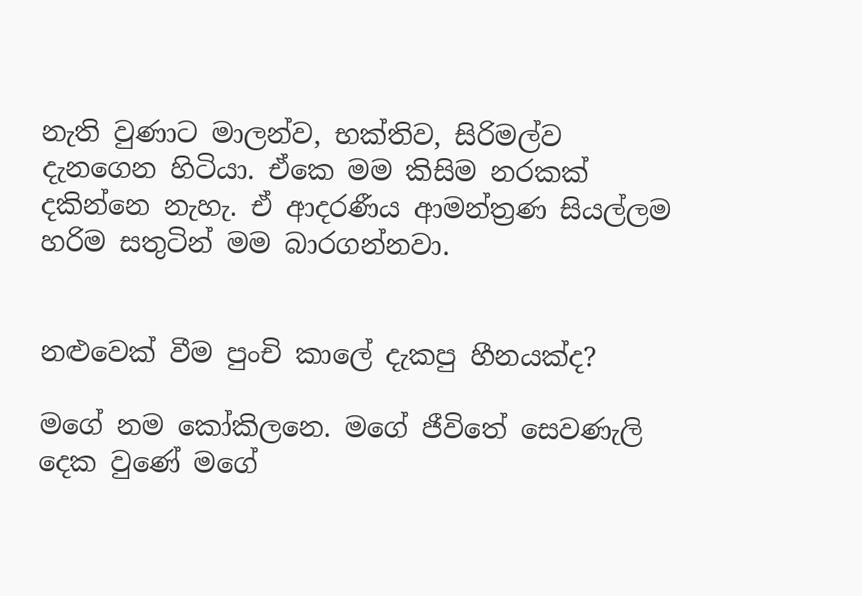නැති වුණාට මාලන්ව, භක්තිව, සිරිමල්ව දැනගෙන හිටියා. ඒකෙ මම කිසිම නරකක් දකින්නෙ නැහැ. ඒ ආදරණීය ආමන්ත්‍රණ සියල්ලම හරිම සතුටින් මම බාරගන්නවා.


නළුවෙක් වීම පුංචි කාලේ දැකපු හීනයක්ද?

මගේ නම කෝකිලනෙ. මගේ ජීවිතේ සෙවණැලි දෙක වුණේ මගේ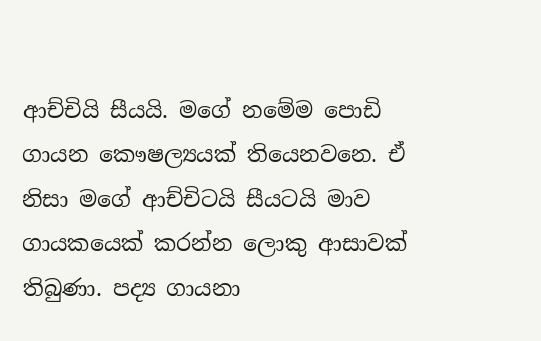ආච්චියි සීයයි. මගේ නමේම පොඩි ගායන කෞෂල්‍යයක් තියෙනවනෙ. ඒ නිසා මගේ ආච්චිටයි සීයටයි මාව ගායකයෙක් කරන්න ලොකු ආසාවක් තිබුණා. පද්‍ය ගායනා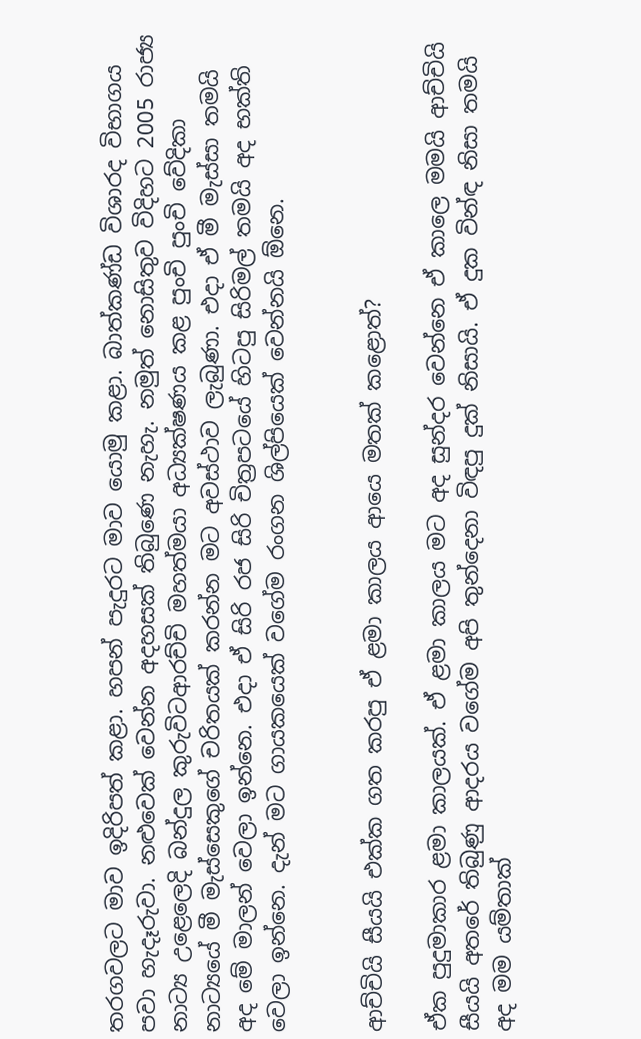තරගවලට මාව ඉදිරිපත් කළා. හපන් පැදුරට මාව යොමු කළා. බාත්කණ්ඩ විශාරද විභාගය පවා හැදෑරුවා. නළුවෙක් වෙන්න අදහසක් තිබුණෙ නැහැ. නමුත් නොසිතුව විදිහට 2005 රාජ්‍ය නාට්‍ය උළෙලෙදි බන්දුල කුරුවිටආරච්චි මහත්මයා අධ්‍යක්ෂණය කළ පුංචි පුංචි වේදිකා නාට්‍යයේ මී මැස්සෙකුගේ චරිතයක් කරන්න මට අවස්ථාව ලැබුණා. එදා ඒ මී මැස්සා තමයි අද මේ මාලන් වෙලා ඉන්නෙ. එදා ඒ සිරි රජ සිරි චිත්‍රපටයේ හිටපු සිරිමල් තමයි අද භක්ති වෙලා ඉන්නෙ. දැන් මට ගායකයෙක් වගේම රංගන ශිල්පියෙක් වෙන්නයි ඕනෙ.


ආච්චියි සීයයි එක්ක ගත කරපු ඒ ළමා කාලය ආයෙ මතක් කළොත්?

ඒක පුදුමාකාර ළමා කාලයක්. ඒ ළමා කාලය මට අද සුන්දර වෙන්නෙ ඒ කාලෙ මමයි ආච්චියි සීයයි අතරේ තිබුණු ආදරය වගේම අපි තුන්දෙනා විඳපු දුක් නිසායි. ඒ දුක වින්ඳ නිසා තමයි අද මම යම්තාක්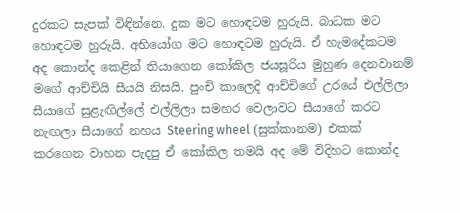දුරකට සැපක් විඳින්නෙ. දුක මට හොඳටම හුරුයි. බාධක මට හොඳටම හුරුයි. අභියෝග මට හොඳටම හුරුයි. ඒ හැමදේකටම අද කොන්ද කෙළින් තියාගෙන කෝකිල ජයසූරිය මුහුණ දෙනවානම් මගේ ආච්චියි සීයයි නිසයි. පුංචි කාලෙදි ආච්චිගේ උරයේ එල්ලිලා සීයාගේ සුළැඟිල්ලේ එල්ලිලා සමහර වෙලාවට සීයාගේ කරට නැඟලා සීයාගේ නහය Steering wheel (සුක්කානම) එකක් කරගෙන වාහන පැදපු ඒ කෝකිල තමයි අද මේ විදිහට කොන්ද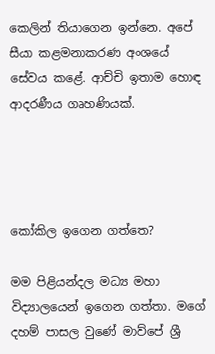කෙලින් තියාගෙන ඉන්නෙ. අපේ සීයා කළමනාකරණ අංශයේ සේවය කළේ. ආච්චි ඉතාම හොඳ ආදරණීය ගෘහණියක්.




කෝකිල ඉගෙන ගත්තෙ?

මම පිළියන්දල මධ්‍ය මහා විද්‍යාලයෙන් ඉගෙන ගත්තා. මගේ දහම් පාසල වුණේ මාව්පේ ශ්‍රී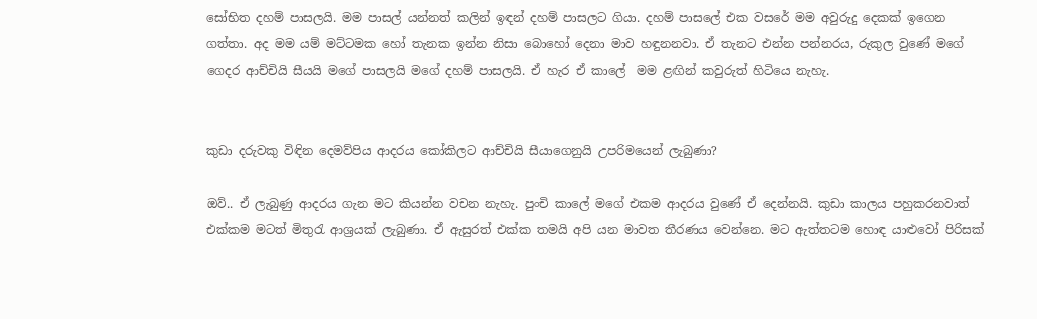සෝභිත දහම් පාසලයි. මම පාසල් යන්නත් කලින් ඉඳන් දහම් පාසලට ගියා. දහම් පාසලේ එක වසරේ මම අවුරුදු දෙකක් ඉගෙන ගත්තා. අද මම යම් මට්ටමක හෝ තැනක ඉන්න නිසා බොහෝ දෙනා මාව හඳුනනවා. ඒ තැනට එන්න පන්නරය, රුකුල වුණේ මගේ ගෙදර ආච්චියි සීයයි මගේ පාසලයි මගේ දහම් පාසලයි. ඒ හැර ඒ කාලේ  මම ළඟින් කවුරුත් හිටියෙ නැහැ.


කුඩා දරුවකු විඳින දෙමව්පිය ආදරය කෝකිලට ආච්චියි සීයාගෙනුයි උපරිමයෙන් ලැබුණා?

ඔව්.. ඒ ලැබුණු ආදරය ගැන මට කියන්න වචන නැහැ. පුංචි කාලේ මගේ එකම ආදරය වුණේ ඒ දෙන්නයි. කුඩා කාලය පහුකරනවාත් එක්කම මටත් මිතුරැ ආශ්‍රයක් ලැබුණා. ඒ ඇසුරත් එක්ක තමයි අපි යන මාවත තීරණය වෙන්නෙ. මට ඇත්තටම හොඳ යාළුවෝ පිරිසක්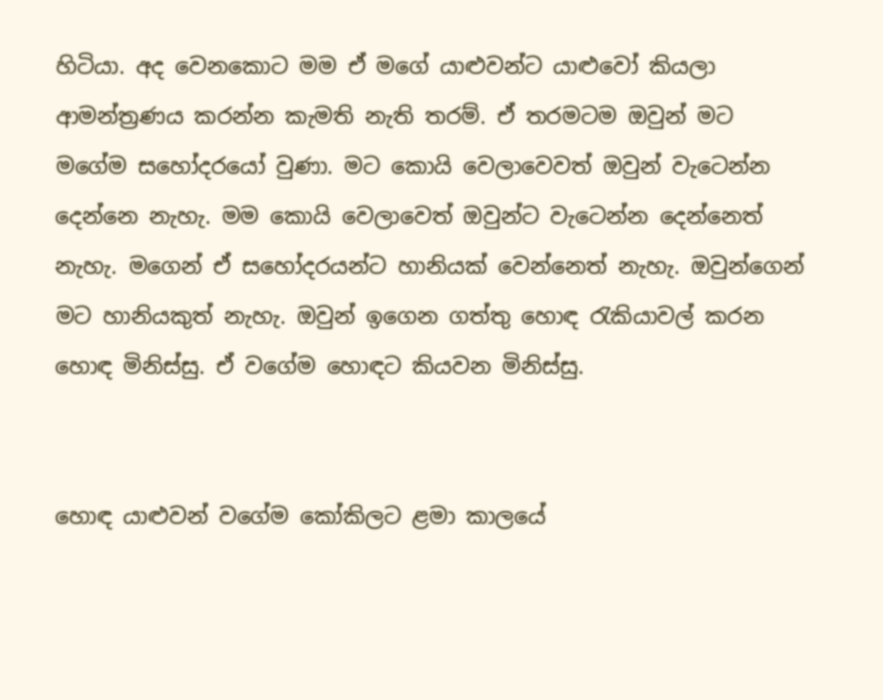හිටියා. අද වෙනකොට මම ඒ මගේ යාළුවන්ට යාළුවෝ කියලා ආමන්ත්‍රණය කරන්න කැමති නැති තරම්. ඒ තරමටම ඔවුන් මට මගේම සහෝදරයෝ වුණා. මට කොයි වෙලාවෙවත් ඔවුන් වැටෙන්න දෙන්නෙ නැහැ. මම කොයි වෙලාවෙත් ඔවුන්ට වැටෙන්න දෙන්නෙත් නැහැ. මගෙන් ඒ සහෝදරයන්ට හානියක් වෙන්නෙත් නැහැ. ඔවුන්ගෙන් මට හානියකුත් නැහැ. ඔවුන් ඉගෙන ගත්තු හොඳ රැකියාවල් කරන හොඳ මිනිස්සු. ඒ වගේම හොඳට කියවන මිනිස්සු.


හොඳ යාළුවන් වගේම කෝකිලට ළමා කාලයේ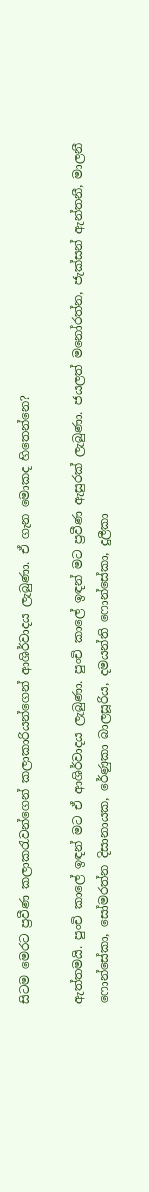සිටම මෙරට ප්‍රවීණ කලාකරැවන්ගෙන් කලාකාරියන්ගෙන් ආශිර්වාදය ලැබුණා. ඒ ගැන මොකද හිතෙන්නෙ?

ඇත්තමයි. පුංචි කාලේ ඉඳන් මට ඒ ආශිර්වාදය ලැබුණා. පුංචි කාලේ ඉඳන් මට ප්‍රවීණ ඇසුරක් ලැබුණා. ජයලත් මනෝරත්න, ජැක්සන් ඇන්තනී, මාලනී ෆොන්සේකා, සෝමරත්න දිසානායක, රේණුකා බාලසූරිය, දමයන්ති ෆොන්සේකා, දුලීකා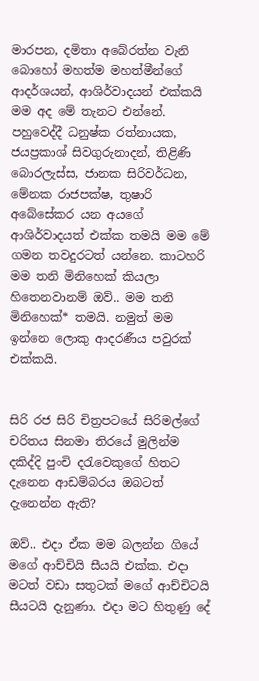මාරපන, දමිතා අබේරත්න වැනි බොහෝ මහත්ම මහත්මීන්ගේ ආදර්ශයන්, ආශිර්වාදයන් එක්කයි මම අද මේ තැනට එන්නේ. පහුවෙද්දී ධනුෂ්ක රත්නායක, ජයප්‍රකාශ් සිවගුරුනාදන්, තිළිණි බොරලැස්ස, ජානක සිරිවර්ධන, මේනක රාජපක්ෂ, තුෂාරි අබේසේකර යන අයගේ ආශිර්වාදයත් එක්ක තමයි මම මේ ගමන තවදුරටත් යන්නෙ. කාටහරි මම තනි මිනිහෙක් කියලා හිතෙනවානම් ඔව්.. මම තනි මිනිහෙක්* තමයි. නමුත් මම ඉන්නෙ ලොකු ආදරණීය පවුරක් එක්කයි.


සිරි රජ සිරි චිත්‍රපටයේ සිරිමල්ගේ චරිතය සිනමා තිරයේ මුලින්ම දකිද්දි පුංචි දරැවෙකුගේ හිතට දැනෙන ආඩම්බරය ඔබටත් දැනෙන්න ඇති?

ඔව්.. එදා ඒක මම බලන්න ගියේ මගේ ආච්චියි සීයයි එක්ක. එදා මටත් වඩා සතුටක් මගේ ආච්චිටයි සීයටයි දැනුණා. එදා මට හිතුණු දේ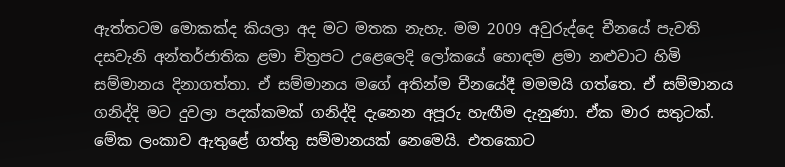ඇත්තටම මොකක්ද කියලා අද මට මතක නැහැ. මම 2009 අවුරුද්දෙ චීනයේ පැවති දසවැනි අන්තර්ජාතික ළමා චිත්‍රපට උළෙලෙදි ලෝකයේ හොඳම ළමා නළුවාට හිමි සම්මානය දිනාගත්තා. ඒ සම්මානය මගේ අතින්ම චීනයේදී මමමයි ගත්තෙ. ඒ සම්මානය ගනිද්දි මට දුවලා පදක්කමක් ගනිද්දි දැනෙන අපූරු හැඟීම දැනුණා. ඒක මාර සතුටක්. මේක ලංකාව ඇතුළේ ගත්තු සම්මානයක් නෙමෙයි. එතකොට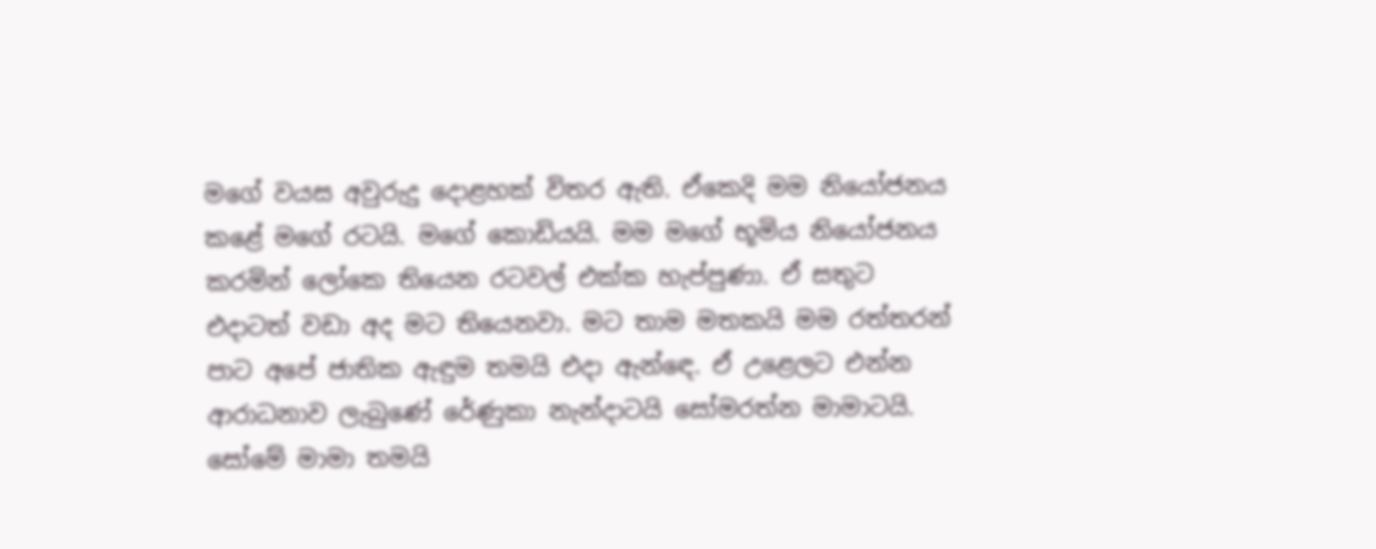මගේ වයස අවුරුදු දොළහක් විතර ඇති. ඒකෙදි මම නියෝජනය කළේ මගේ රටයි. මගේ කොඩියයි. මම මගේ භූමිය නියෝජනය කරමින් ලෝකෙ තියෙන රටවල් එක්ක හැප්පුණා. ඒ සතුට එදාටත් වඩා අද මට තියෙනවා. මට තාම මතකයි මම රත්තරන් පාට අපේ ජාතික ඇඳුම තමයි එදා ඇන්ඳෙ. ඒ උළෙලට එන්න ආරාධනාව ලැබුණේ රේණුකා නැන්දාටයි සෝමරත්න මාමාටයි. සෝමේ මාමා තමයි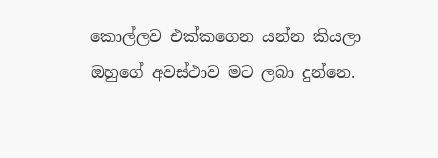කොල්ලව එක්කගෙන යන්න කියලා ඔහුගේ අවස්ථාව මට ලබා දුන්නෙ.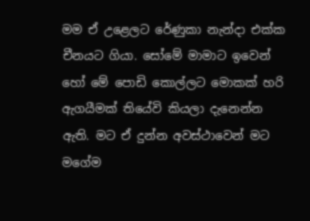මම ඒ උළෙලට රේණුකා නැන්දා එක්ක චීනයට ගියා. සෝමේ මාමාට ඉවෙන් හෝ මේ පොඩි කොල්ලට මොකක් හරි ඇගයීමක් තියේවි කියලා දැනෙන්න ඇති. මට ඒ දුන්න අවස්ථාවෙන් මට මගේම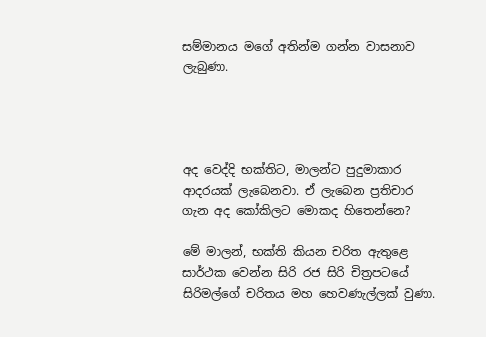සම්මානය මගේ අතින්ම ගන්න වාසනාව ලැබුණා.




අද වෙද්දි භක්තිට, මාලන්ට පුදුමාකාර ආදරයක් ලැබෙනවා. ඒ ලැබෙන ප්‍රතිචාර ගැන අද කෝකිලට මොකද හිතෙන්නෙ?

මේ මාලන්, භක්ති කියන චරිත ඇතුළෙ සාර්ථක වෙන්න සිරි රජ සිරි චිත්‍රපටයේ සිරිමල්ගේ චරිතය මහ හෙවණැල්ලක් වුණා.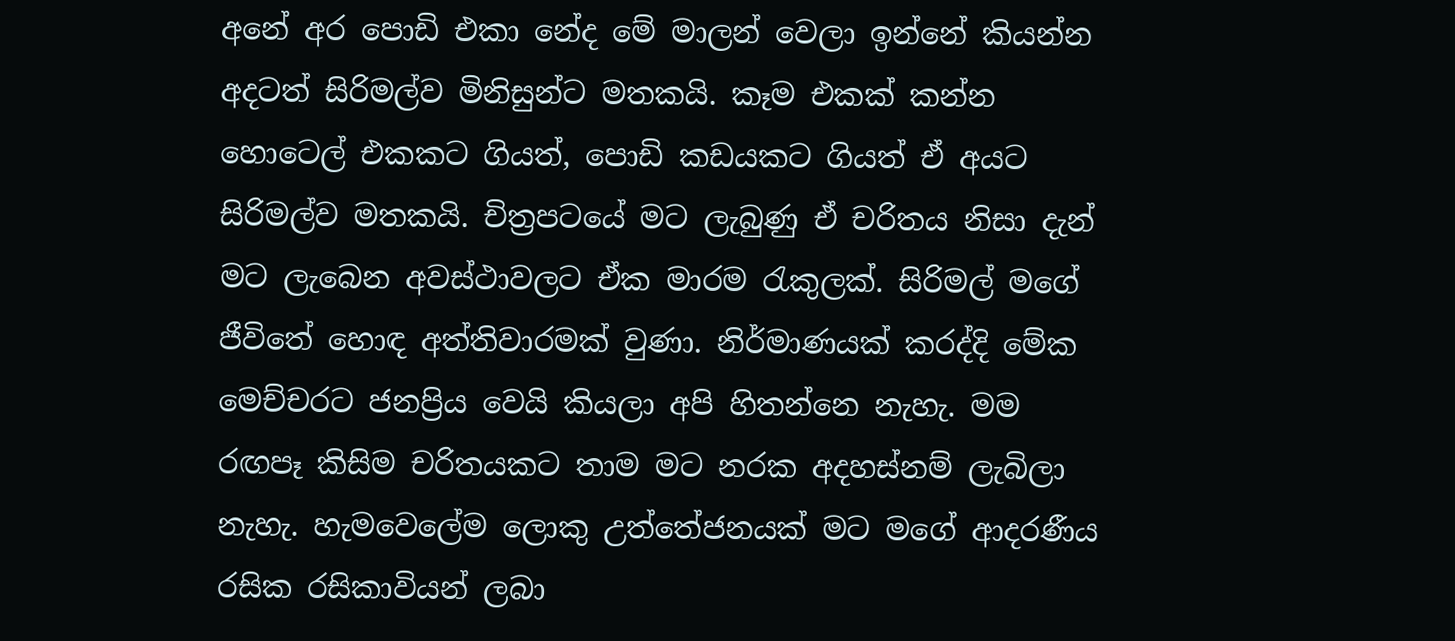අනේ අර පොඩි එකා නේද මේ මාලන් වෙලා ඉන්නේ කියන්න අදටත් සිරිමල්ව මිනිසුන්ට මතකයි. කෑම එකක් කන්න හොටෙල් එකකට ගියත්, පොඩි කඩයකට ගියත් ඒ අයට සිරිමල්ව මතකයි. චිත්‍රපටයේ මට ලැබුණු ඒ චරිතය නිසා දැන් මට ලැබෙන අවස්ථාවලට ඒක මාරම රැකුලක්. සිරිමල් මගේ ජීවිතේ හොඳ අත්තිවාරමක් වුණා. නිර්මාණයක් කරද්දි මේක මෙච්චරට ජනප්‍රිය වෙයි කියලා අපි හිතන්නෙ නැහැ. මම රඟපෑ කිසිම චරිතයකට තාම මට නරක අදහස්නම් ලැබිලා නැහැ. හැමවෙලේම ලොකු උත්තේජනයක් මට මගේ ආදරණීය රසික රසිකාවියන් ලබා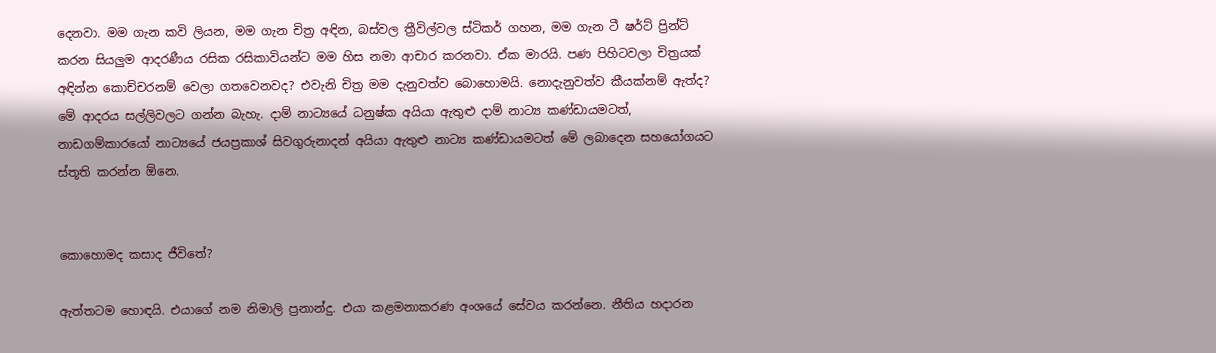දෙනවා. මම ගැන කවි ලියන, මම ගැන චිත්‍ර අඳින, බස්වල ත්‍රීවිල්වල ස්ටිකර් ගහන, මම ගැන ටී ෂර්ට් ප්‍රින්ට් කරන සියලුම ආදරණීය රසික රසිකාවියන්ට මම හිස නමා ආචාර කරනවා. ඒක මාරයි. පණ පිහිටවලා චිත්‍රයක් අඳින්න කොච්චරනම් වෙලා ගතවෙනවද? එවැනි චිත්‍ර මම දැනුවත්ව බොහොමයි. නොදැනුවත්ව කීයක්නම් ඇත්ද? මේ ආදරය සල්ලිවලට ගන්න බැහැ. දාම් නාට්‍යයේ ධනුෂ්ක අයියා ඇතුළු දාම් නාට්‍ය කණ්ඩායමටත්, නාඩගම්කාරයෝ නාට්‍යයේ ජයප්‍රකාශ් සිවගුරුනාදන් අයියා ඇතුළු නාට්‍ය කණ්ඩායමටත් මේ ලබාදෙන සහයෝගයට ස්තූති කරන්න ඕනෙ.


කොහොමද කසාද ජීවිතේ?

ඇත්තටම හොඳයි. එයාගේ නම නිමාලි ප්‍රනාන්දු. එයා කළමනාකරණ අංශයේ සේවය කරන්නෙ. නීතිය හදාරන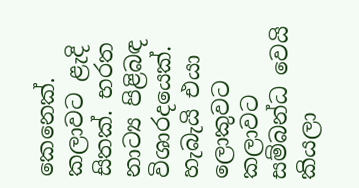කෙනෙක්. කලාවට ළැදි සිතක්. භරත නාට්‍ය පිළිබඳ විශාරදයෙක්. හැබැයි එයා ලොකුවට කලාවට සම්බන්ධ වෙයි කියලා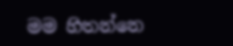මම හිතන්නෙ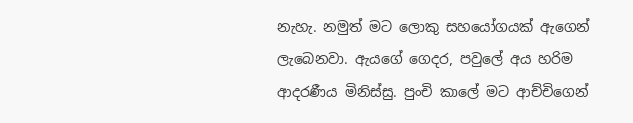නැහැ. නමුත් මට ලොකු සහයෝගයක් ඇගෙන් ලැබෙනවා. ඇයගේ ගෙදර, පවුලේ අය හරිම ආදරණීය මිනිස්සු. පුංචි කාලේ මට ආච්චිගෙන්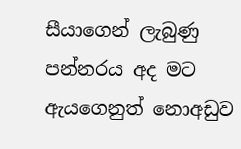සීයාගෙන් ලැබුණු පන්නරය අද මට ඇයගෙනුත් නොඅඩුව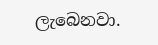ලැබෙනවා.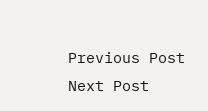Previous Post Next Post